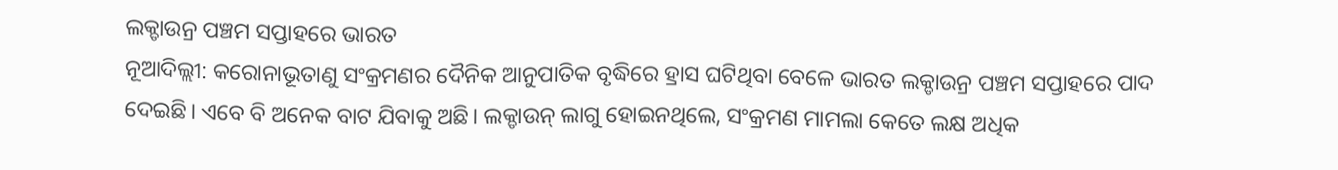ଲକ୍ଡାଉନ୍ର ପଞ୍ଚମ ସପ୍ତାହରେ ଭାରତ
ନୂଆଦିଲ୍ଲୀ: କରୋନାଭୂତାଣୁ ସଂକ୍ରମଣର ଦୈନିକ ଆନୁପାତିକ ବୃଦ୍ଧିରେ ହ୍ରାସ ଘଟିଥିବା ବେଳେ ଭାରତ ଲକ୍ଡାଉନ୍ର ପଞ୍ଚମ ସପ୍ତାହରେ ପାଦ ଦେଇଛି। ଏବେ ବି ଅନେକ ବାଟ ଯିବାକୁ ଅଛି। ଲକ୍ଡାଉନ୍ ଲାଗୁ ହୋଇନଥିଲେ, ସଂକ୍ରମଣ ମାମଲା କେତେ ଲକ୍ଷ ଅଧିକ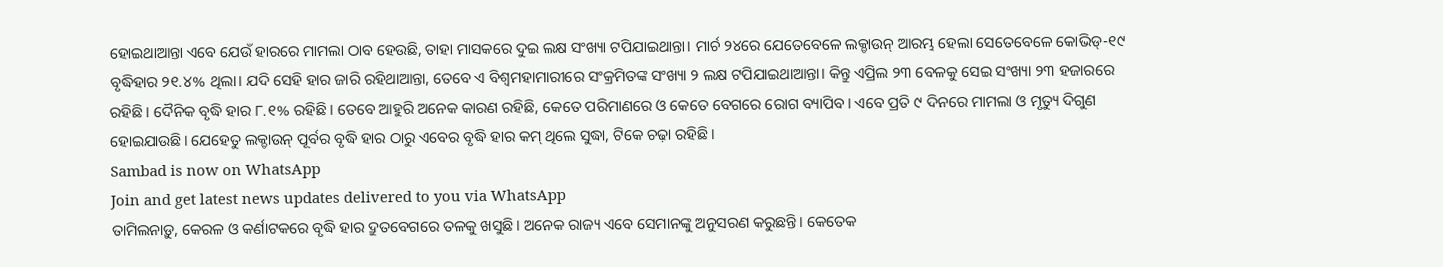ହୋଇଥାଆନ୍ତା ଏବେ ଯେଉଁ ହାରରେ ମାମଲା ଠାବ ହେଉଛି, ତାହା ମାସକରେ ଦୁଇ ଲକ୍ଷ ସଂଖ୍ୟା ଟପିଯାଇଥାନ୍ତା। ମାର୍ଚ ୨୪ରେ ଯେତେବେଳେ ଲକ୍ଡାଉନ୍ ଆରମ୍ଭ ହେଲା ସେତେବେଳେ କୋଭିଡ୍-୧୯ ବୃଦ୍ଧିହାର ୨୧.୪% ଥିଲା। ଯଦି ସେହି ହାର ଜାରି ରହିଥାଆନ୍ତା, ତେବେ ଏ ବିଶ୍ୱମହାମାରୀରେ ସଂକ୍ରମିତଙ୍କ ସଂଖ୍ୟା ୨ ଲକ୍ଷ ଟପିଯାଇଥାଆନ୍ତା। କିନ୍ତୁ ଏପ୍ରିଲ ୨୩ ବେଳକୁ ସେଇ ସଂଖ୍ୟା ୨୩ ହଜାରରେ ରହିଛି। ଦୈନିକ ବୃଦ୍ଧି ହାର ୮.୧% ରହିଛି। ତେବେ ଆହୁରି ଅନେକ କାରଣ ରହିଛି, କେତେ ପରିମାଣରେ ଓ କେତେ ବେଗରେ ରୋଗ ବ୍ୟାପିବ। ଏବେ ପ୍ରତି ୯ ଦିନରେ ମାମଲା ଓ ମୃତ୍ୟୁ ଦିଗୁଣ ହୋଇଯାଉଛି। ଯେହେତୁ ଲକ୍ଡାଉନ୍ ପୂର୍ବର ବୃଦ୍ଧି ହାର ଠାରୁ ଏବେର ବୃଦ୍ଧି ହାର କମ୍ ଥିଲେ ସୁଦ୍ଧା, ଟିକେ ଚଢ଼ା ରହିଛି।
Sambad is now on WhatsApp
Join and get latest news updates delivered to you via WhatsApp
ତାମିଲନାଡ଼ୁ, କେରଳ ଓ କର୍ଣାଟକରେ ବୃଦ୍ଧି ହାର ଦ୍ରୁତବେଗରେ ତଳକୁ ଖସୁଛି। ଅନେକ ରାଜ୍ୟ ଏବେ ସେମାନଙ୍କୁ ଅନୁସରଣ କରୁଛନ୍ତି। କେତେକ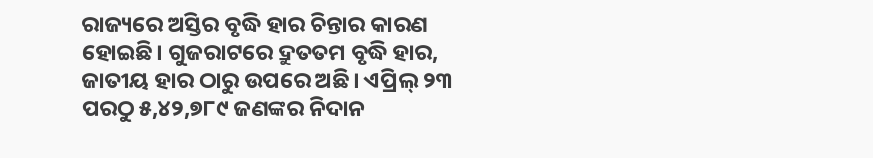ରାଜ୍ୟରେ ଅସ୍ତିର ବୃଦ୍ଧି ହାର ଚିନ୍ତାର କାରଣ ହୋଇଛି। ଗୁଜରାଟରେ ଦ୍ରୁତତମ ବୃଦ୍ଧି ହାର, ଜାତୀୟ ହାର ଠାରୁ ଉପରେ ଅଛି। ଏପ୍ରିଲ୍ ୨୩ ପରଠୁ ୫,୪୨,୭୮୯ ଜଣଙ୍କର ନିଦାନ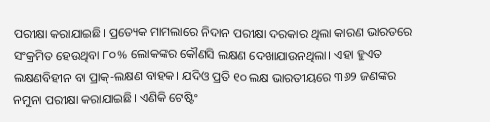ପରୀକ୍ଷା କରାଯାଇଛି। ପ୍ରତ୍ୟେକ ମାମଲାରେ ନିଦାନ ପରୀକ୍ଷା ଦରକାର ଥିଲା କାରଣ ଭାରତରେ ସଂକ୍ରମିତ ହେଉଥିବା ୮୦% ଲୋକଙ୍କର କୌଣସି ଲକ୍ଷଣ ଦେଖାଯାଉନଥିଲା। ଏହା ହୁଏତ ଲକ୍ଷଣବିହୀନ ବା ପ୍ରାକ୍-ଲକ୍ଷଣ ବାହକ। ଯଦିଓ ପ୍ରତି ୧୦ ଲକ୍ଷ ଭାରତୀୟରେ ୩୬୨ ଜଣଙ୍କର ନମୁନା ପରୀକ୍ଷା କରାଯାଇଛି। ଏଣିକି ଟେଷ୍ଟିଂ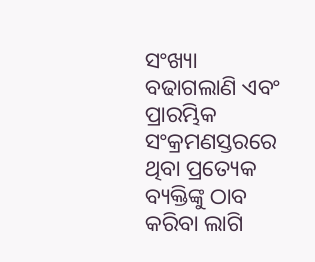ସଂଖ୍ୟା ବଢାଗଲାଣି ଏବଂ ପ୍ରାରମ୍ଭିକ ସଂକ୍ରମଣସ୍ତରରେ ଥିବା ପ୍ରତ୍ୟେକ ବ୍ୟକ୍ତିଙ୍କୁ ଠାବ କରିବା ଲାଗି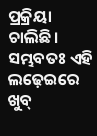ପ୍ରକ୍ରିୟା ଚାଲିଛି। ସମ୍ଭବତଃ ଏହି ଲଢ଼େଇରେ ଖୁବ୍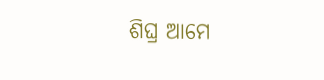ଶିଘ୍ର ଆମେ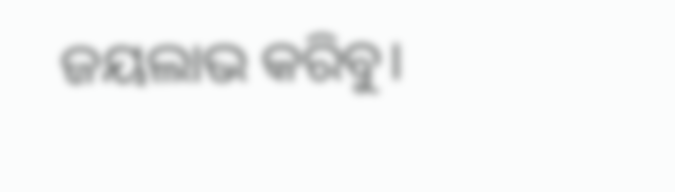ଜୟଲାଭ କରିବୁ।